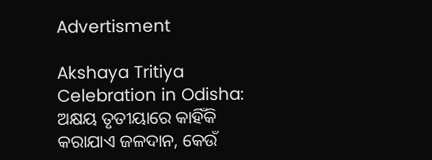Advertisment

Akshaya Tritiya Celebration in Odisha: ଅକ୍ଷୟ ତୃତୀୟାରେ କାହିଁକି କରାଯାଏ ଜଳଦାନ, କେଉଁ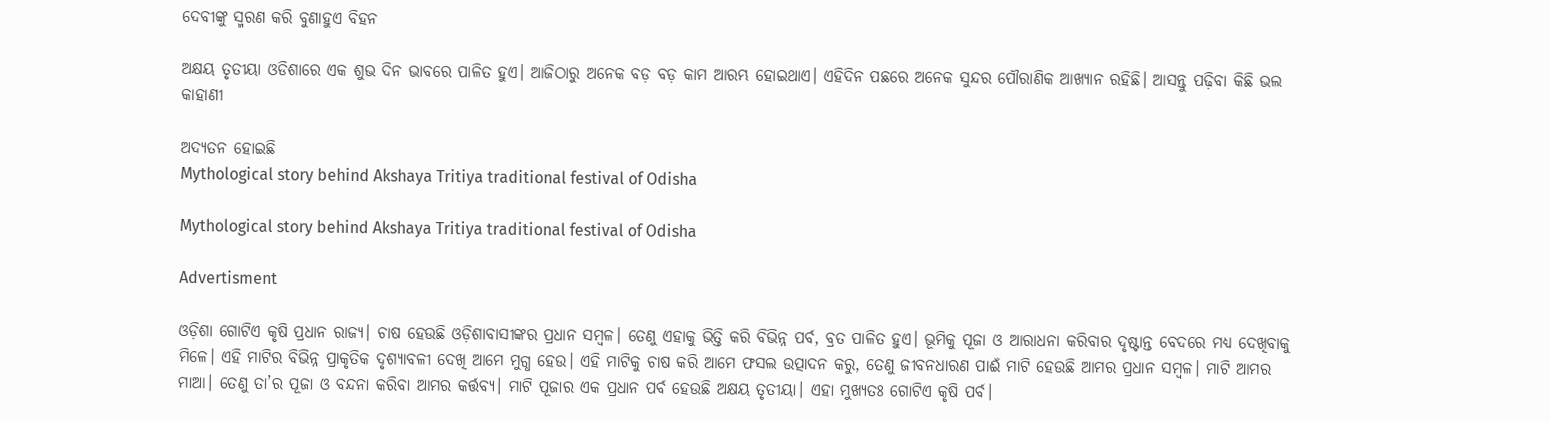ଦେବୀଙ୍କୁ ସ୍ମରଣ କରି ବୁଣାହୁଏ ବିହନ

ଅକ୍ଷୟ ତୃତୀୟା ଓଡିଶାରେ ଏକ ଶୁଭ ଦିନ ଭାବରେ ପାଳିତ ହୁଏ। ଆଜିଠାରୁ ଅନେକ ବଡ଼ ବଡ଼ କାମ ଆରମ୍ଭ ହୋଇଥାଏ। ଏହିଦିନ ପଛରେ ଅନେକ ସୁନ୍ଦର ପୌରାଣିକ ଆଖ୍ୟାନ ରହିଛି। ଆସନ୍ତୁ ପଢ଼ିବା କିଛି ଭଲ କାହାଣୀ

ଅଦ୍ୟତନ ହୋଇଛି
Mythological story behind Akshaya Tritiya traditional festival of Odisha

Mythological story behind Akshaya Tritiya traditional festival of Odisha

Advertisment

ଓଡ଼ିଶା ଗୋଟିଏ କୃଷି ପ୍ରଧାନ ରାଜ୍ୟ। ଚାଷ ହେଉଛି ଓଡ଼ିଶାବାସୀଙ୍କର ପ୍ରଧାନ ସମ୍ବଳ। ତେଣୁ ଏହାକୁ ଭିତ୍ତି କରି ବିଭିନ୍ନ ପର୍ବ, ବ୍ରତ ପାଳିତ ହୁଏ। ଭୂମିକୁ ପୂଜା ଓ ଆରାଧନା କରିବାର ଦୃଷ୍ଟାନ୍ତ ବେଦରେ ମଧ୍ୟ ଦେଖିବାକୁ ମିଳେ। ଏହି ମାଟିର ବିଭିନ୍ନ ପ୍ରାକୃତିକ ଦୃଶ୍ୟାବଳୀ ଦେଖି ଆମେ ମୁଗ୍ଧ ହେଉ। ଏହି ମାଟିକୁ ଚାଷ କରି ଆମେ ଫସଲ ଉତ୍ପାଦନ କରୁ, ତେଣୁ ଜୀବନଧାରଣ ପାଈଁ ମାଟି ହେଉଛି ଆମର ପ୍ରଧାନ ସମ୍ବଳ। ମାଟି ଆମର ମାଆ। ତେଣୁ ତା’ର ପୂଜା ଓ ବନ୍ଦନା କରିବା ଆମର କର୍ତ୍ତବ୍ୟ। ମାଟି ପୂଜାର ଏକ ପ୍ରଧାନ ପର୍ବ ହେଉଛି ଅକ୍ଷୟ ତୃତୀୟା। ଏହା ମୁଖ୍ୟତଃ ଗୋଟିଏ କୃଷି ପର୍ବ।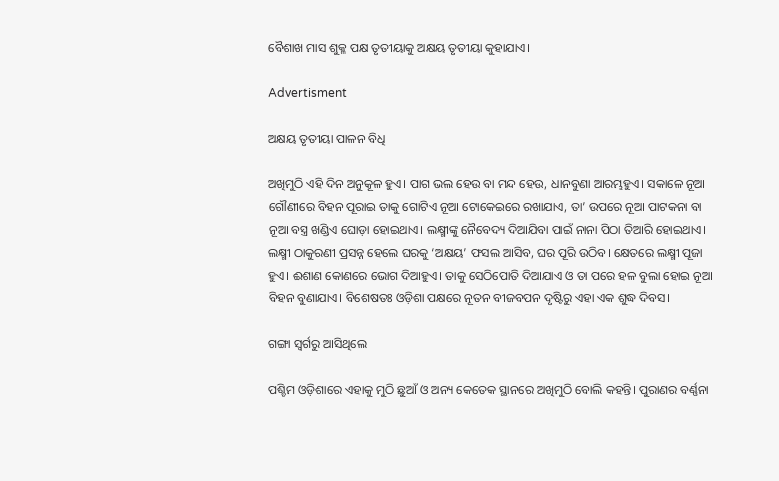ବୈଶାଖ ମାସ ଶୁକ୍ଳ ପକ୍ଷ ତୃତୀୟାକୁ ଅକ୍ଷୟ ତୃତୀୟା କୁହାଯାଏ।

Advertisment

ଅକ୍ଷୟ ତୃତୀୟା ପାଳନ ବିଧି

ଅଖିମୁଠି ଏହି ଦିନ ଅନୁକୂଳ ହୁଏ। ପାଗ ଭଲ ହେଉ ବା ମନ୍ଦ ହେଉ, ଧାନବୁଣା ଆରମ୍ଭହୁଏ। ସକାଳେ ନୂଆ ଗୌଣୀରେ ବିହନ ପୂରାଇ ତାକୁ ଗୋଟିଏ ନୂଆ ଟୋକେଇରେ ରଖାଯାଏ, ତା’ ଉପରେ ନୂଆ ପାଟକନା ବା ନୂଆ ବସ୍ତ୍ର ଖଣ୍ଡିଏ ଘୋଡ଼ା ହୋଇଥାଏ। ଲକ୍ଷ୍ମୀଙ୍କୁ ନୈବେଦ୍ୟ ଦିଆଯିବା ପାଇଁ ନାନା ପିଠା ତିଆରି ହୋଇଥାଏ। ଲକ୍ଷ୍ମୀ ଠାକୁରଣୀ ପ୍ରସନ୍ନ ହେଲେ ଘରକୁ ‘ଅକ୍ଷୟ’ ଫସଲ ଆସିବ, ଘର ପୂରି ଉଠିବ। କ୍ଷେତରେ ଲକ୍ଷ୍ମୀ ପୂଜା ହୁଏ। ଈଶାଣ କୋଣରେ ଭୋଗ ଦିଆହୁଏ। ତାକୁ ସେଠିପୋତି ଦିଆଯାଏ ଓ ତା ପରେ ହଳ ବୁଲା ହୋଇ ନୂଆ ବିହନ ବୁଣାଯାଏ। ବିଶେଷତଃ ଓଡ଼ିଶା ପକ୍ଷରେ ନୂତନ ବୀଜବପନ ଦୃଷ୍ଟିରୁ ଏହା ଏକ ଶୁଦ୍ଧ ଦିବସ।

ଗଙ୍ଗା ସ୍ଵର୍ଗରୁ ଆସିଥିଲେ

ପଶ୍ଚିମ ଓଡ଼ିଶାରେ ଏହାକୁ ମୁଠି ଛୁଆଁ ଓ ଅନ୍ୟ କେତେକ ସ୍ଥାନରେ ଅଖିମୁଠି ବୋଲି କହନ୍ତି। ପୁରାଣର ବର୍ଣ୍ଣନା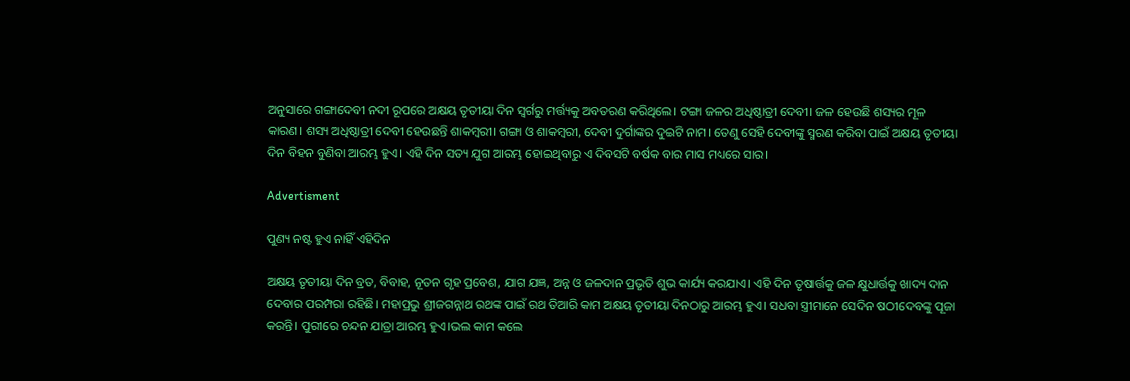ଅନୁସାରେ ଗଙ୍ଗାଦେବୀ ନଦୀ ରୂପରେ ଅକ୍ଷୟ ତୃତୀୟା ଦିନ ସ୍ଵର୍ଗରୁ ମର୍ତ୍ତ୍ୟକୁ ଅବତରଣ କରିଥିଲେ। ଟଙ୍ଗା ଜଳର ଅଧିଷ୍ଠାତ୍ରୀ ଦେବୀ। ଜଳ ହେଉଛି ଶସ୍ୟର ମୂଳ କାରଣ। ଶସ୍ୟ ଅଧିଷ୍ଠାତ୍ରୀ ଦେବୀ ହେଉଛନ୍ତି ଶାକମ୍ବରୀ। ଗଙ୍ଗା ଓ ଶାକମ୍ବରୀ, ଦେବୀ ଦୁର୍ଗାଙ୍କର ଦୁଇଟି ନାମ। ତେଣୁ ସେହି ଦେବୀଙ୍କୁ ସ୍ମରଣ କରିବା ପାଇଁ ଅକ୍ଷୟ ତୃତୀୟା ଦିନ ବିହନ ବୁଣିବା ଆରମ୍ଭ ହୁଏ। ଏହି ଦିନ ସତ୍ୟ ଯୁଗ ଆରମ୍ଭ ହୋଇଥିବାରୁ ଏ ଦିବସଟି ବର୍ଷକ ବାର ମାସ ମଧ୍ୟରେ ସାର।

Advertisment

ପୁଣ୍ୟ ନଷ୍ଟ ହୁଏ ନାହିଁ ଏହିଦିନ

ଅକ୍ଷୟ ତୃତୀୟା ଦିନ ବ୍ରତ, ବିବାହ, ନୂତନ ଗୃହ ପ୍ରବେଶ, ଯାଗ ଯଜ୍ଞ, ଅନ୍ନ ଓ ଜଳଦାନ ପ୍ରଭୃତି ଶୁଭ କାର୍ଯ୍ୟ କରଯାଏ। ଏହି ଦିନ ତୃଷାର୍ତ୍ତକୁ ଜଳ କ୍ଷୁଧାର୍ତ୍ତକୁ ଖାଦ୍ୟ ଦାନ ଦେବାର ପରମ୍ପରା ରହିଛି। ମହାପ୍ରଭୁ ଶ୍ରୀଜଗନ୍ନାଥ ରଥଙ୍କ ପାଇଁ ରଥ ତିଆରି କାମ ଅକ୍ଷୟ ତୃତୀୟା ଦିନଠାରୁ ଆରମ୍ଭ ହୁଏ। ସଧବା ସ୍ତ୍ରୀମାନେ ସେଦିନ ଷଠୀଦେବଙ୍କୁ ପୂଜା କରନ୍ତି। ପୁରୀରେ ଚନ୍ଦନ ଯାତ୍ରା ଆରମ୍ଭ ହୁଏ।ଭଲ କାମ କଲେ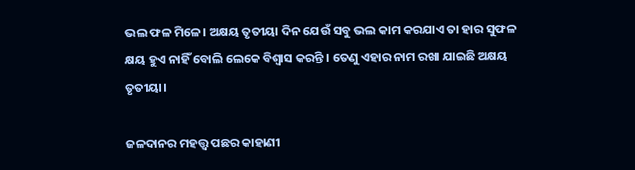ଭଲ ଫଳ ମିଳେ। ଅକ୍ଷୟ ତୃତୀୟା ଦିନ ଯେଉଁ ସବୁ ଭଲ କାମ କରଯାଏ ତା ହାର ସୁଫଳ କ୍ଷୟ ହୁଏ ନାହିଁ ବୋଲି ଲେକେ ବିଶ୍ୱାସ କରନ୍ତି । ତେଣୁ ଏହାର ନାମ ରଖା ଯାଇଛି ଅକ୍ଷୟ ତୃତୀୟା।

ଜଳଦାନର ମହତ୍ତ୍ଵ ପଛର କାହାଣୀ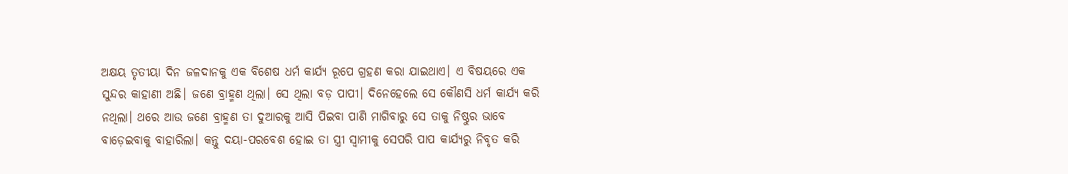ଅକ୍ଷୟ ତୃତୀୟା ଦିନ ଜଳଦାନକୁ ଏକ ବିଶେଷ ଧର୍ମ କାର୍ଯ୍ୟ ରୂପେ ଗ୍ରହଣ କରା ଯାଇଥାଏ। ଏ ବିଷୟରେ ଏକ ସୁନ୍ଦର କାହାଣୀ ଅଛି। ଜଣେ ବ୍ରାହ୍ମଣ ଥିଲା। ସେ ଥିଲା ବଡ଼ ପାପୀ। ଦିନେହେଲେ ସେ କୌଣସି ଧର୍ମ କାର୍ଯ୍ୟ କରି ନଥିଲା। ଥରେ ଆଉ ଜଣେ ବ୍ରାହ୍ମଣ ତା ଦୁଆରକୁ ଆସି ପିଇବା ପାଣି ମାଗିବାରୁ ସେ ତାକୁ ନିଷ୍ଠୁର ଭାବେ ବାଡ଼େଇବାକୁ ବାହାରିଲା। କନ୍ତୁ ଦୟା-ପରବେଶ ହୋଇ ତା ସ୍ତ୍ରୀ ସ୍ଵାମୀକୁ ସେପରି ପାପ କାର୍ଯ୍ୟରୁ ନିବୃତ କରି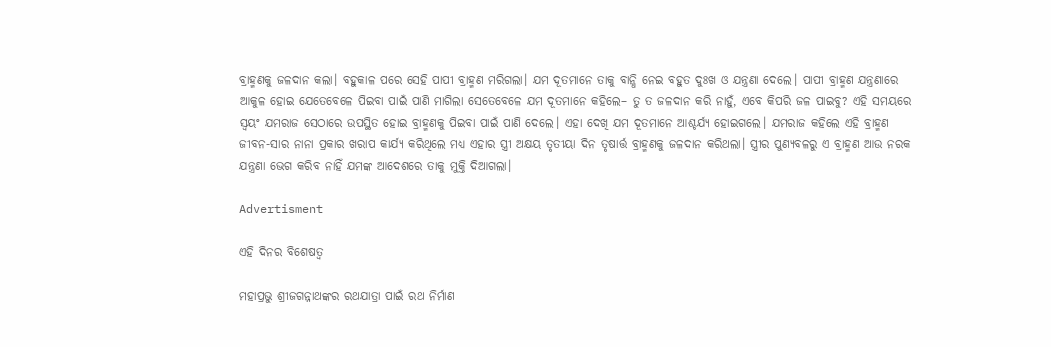ବ୍ରାହ୍ମଣକୁ ଜଳଦାନ କଲା। ବହୁକାଳ ପରେ ସେହି ପାପୀ ବ୍ରାହ୍ମଣ ମରିଗଲା। ଯମ ଦୂତମାନେ ତାକୁ ବାନ୍ଧି ନେଇ ବହୁତ ଦୁଃଖ ଓ ଯନ୍ତ୍ରଣା ଦେଲେ। ପାପୀ ବ୍ରାହ୍ମଣ ଯନ୍ତ୍ରଣାରେ ଆକୁଳ ହୋଇ ଯେତେବେଳେ ପିଇବା ପାଇଁ ପାଣି ମାଗିଲା ସେତେବେଳେ ଯମ ଦୂତମାନେ କହିଲେ– ତୁ ତ ଜଳଦାନ କରି ନାହୁଁ, ଏବେ କିପରି ଜଳ ପାଇବୁ? ଏହି ସମୟରେ ସ୍ଵୟଂ ଯମରାଜ ସେଠାରେ ଉପସ୍ଥିତ ହୋଇ ବ୍ରାହ୍ମଣକୁ ପିଇବା ପାଇଁ ପାଣି ଦେଲେ। ଏହା ଦେଖି ଯମ ଦୂତମାନେ ଆଶ୍ଚର୍ଯ୍ୟ ହୋଇଗଲେ। ଯମରାଜ କହିଲେ ଏହି ବ୍ରାହ୍ମଣ ଜୀବନ-ସାର ନାନା ପ୍ରକାର ଖରାପ କାର୍ଯ୍ୟ କରିଥିଲେ ମଧ୍ୟ ଏହାର ସ୍ତ୍ରୀ ଅକ୍ଷୟ ତୃତୀୟା ଦିନ ତୃଷାର୍ତ୍ତ ବ୍ରାହ୍ମଣକୁ ଜଳଦାନ କରିଥଲା। ସ୍ତ୍ରୀର ପୁଣ୍ୟବଳରୁ ଏ ବ୍ରାହ୍ମଣ ଆଉ ନରକ ଯନ୍ତ୍ରଣା ଭେଗ କରିବ ନାହିଁ ଯମଙ୍କ ଆଦେଶରେ ତାକୁ ମୁକ୍ତି ଦିଆଗଲା।

Advertisment

ଏହି ଦିନର ବିଶେଷତ୍ଵ

ମହାପ୍ରଭୁ ଶ୍ରୀଜଗନ୍ନାଥଙ୍କର ରଥଯାତ୍ରା ପାଇଁ ରଥ ନିର୍ମାଣ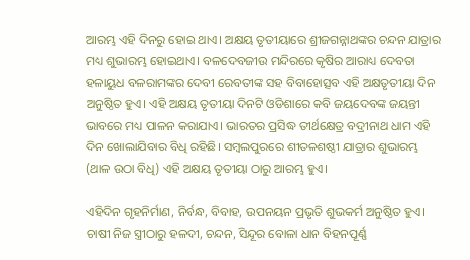ଆରମ୍ଭ ଏହି ଦିନରୁ ହୋଇ ଥାଏ। ଅକ୍ଷୟ ତୃତୀୟାରେ ଶ୍ରୀଜଗନ୍ନାଥଙ୍କର ଚନ୍ଦନ ଯାତ୍ରାର ମଧ୍ୟ ଶୁଭାରମ୍ଭ ହୋଇଥାଏ। ବଳଦେବଜୀଉ ମନ୍ଦିରରେ କୃଷିର ଆରାଧ୍ୟ ଦେବତା ହଳାୟୁଧ ବଳରାମଙ୍କର ଦେବୀ ରେବତୀଙ୍କ ସହ ବିବାହୋତ୍ସବ ଏହି ଅକ୍ଷତୃତୀୟା ଦିନ ଅନୁଷ୍ଠିତ ହୁଏ। ଏହି ଅକ୍ଷୟ ତୃତୀୟା ଦିନଟି ଓଡିଶାରେ କବି ଜୟଦେବଙ୍କ ଜୟନ୍ତୀ ଭାବରେ ମଧ୍ୟ ପାଳନ କରାଯାଏ। ଭାରତର ପ୍ରସିଦ୍ଧ ତୀର୍ଥକ୍ଷେତ୍ର ବଦ୍ରୀନାଥ ଧାମ ଏହି ଦିନ ଖୋଲାଯିବାର ବିଧି ରହିଛି। ସମ୍ବଲପୁରରେ ଶୀତଳଶଷ୍ଠୀ ଯାତ୍ରାର ଶୁଭାରମ୍ଭ (ଥାଳ ଉଠା ବିଧି) ଏହି ଅକ୍ଷୟ ତୃତୀୟା ଠାରୁ ଆରମ୍ଭ ହୁଏ।

ଏହିଦିନ ଗୃହନିର୍ମାଣ, ନିର୍ବନ୍ଧ, ବିବାହ, ଉପନୟନ ପ୍ରଭୃତି ଶୁଭକର୍ମ ଅନୁଷ୍ଠିତ ହୁଏ। ଚାଷୀ ନିଜ ସ୍ତ୍ରୀଠାରୁ ହଳଦୀ, ଚନ୍ଦନ, ସିନ୍ଦୂର ବୋଳା ଧାନ ବିହନପୂର୍ଣ୍ଣ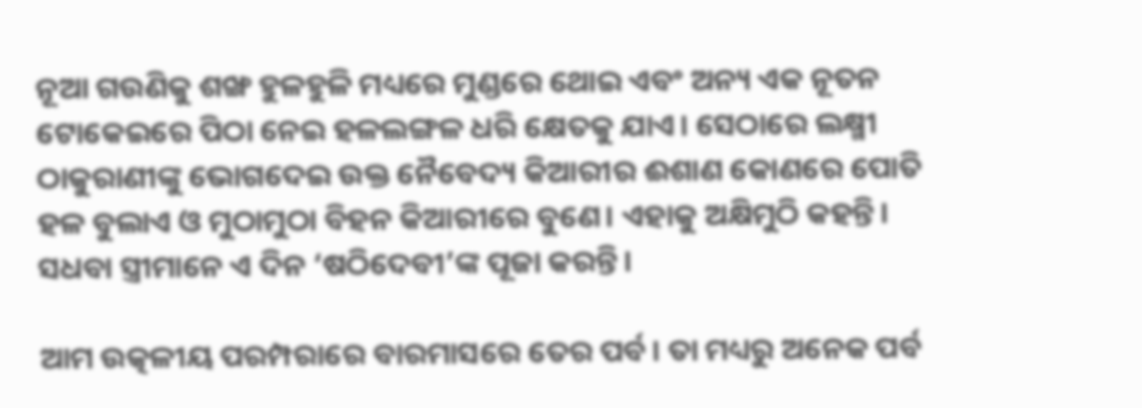ନୂଆ ଗଉଣିକୁ ଶଙ୍ଖ ହୁଳହୁଳି ମଧ୍ୟରେ ମୁଣ୍ଡରେ ଥୋଇ ଏବଂ ଅନ୍ୟ ଏକ ନୂତନ ଟୋକେଇରେ ପିଠା ନେଇ ହଳଲଙ୍ଗଳ ଧରି କ୍ଷେତକୁ ଯାଏ। ସେଠାରେ ଲକ୍ଷ୍ମୀ ଠାକୁରାଣୀଙ୍କୁ ଭୋଗଦେଇ ଉକ୍ତ ନୈବେଦ୍ୟ କିଆରୀର ଈଶାଣ କୋଣରେ ପୋତି ହଳ ବୁଲାଏ ଓ ମୁଠାମୁଠା ବିହନ କିଆରୀରେ ବୁଣେ। ଏହାକୁ ଅକ୍ଷିମୁଠି କହନ୍ତି। ସଧବା ସ୍ତ୍ରୀମାନେ ଏ ଦିନ ‘ଷଠିଦେବୀ’ଙ୍କ ପୂଜା କରନ୍ତି।

ଆମ ଉତ୍କଳୀୟ ପରମ୍ପରାରେ ବାରମାସରେ ତେର ପର୍ବ। ତା ମଧ୍ୟରୁ ଅନେକ ପର୍ବ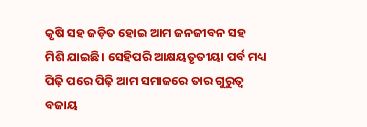କୃଷି ସହ ଜଡ଼ିତ ହୋଇ ଆମ ଜନଜୀବନ ସହ ମିଶି ଯାଇଛି। ସେହିପରି ଆକ୍ଷୟତୃତୀୟା ପର୍ବ ମଧ୍ୟ ପିଢ଼ି ପରେ ପିଢ଼ି ଆମ ସମାଜରେ ତାର ଗୁରୁତ୍ବ ବଜାୟ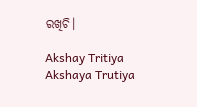ରଖିଚି।

Akshay Tritiya Akshaya Trutiya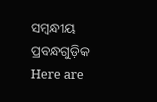ସମ୍ବନ୍ଧୀୟ ପ୍ରବନ୍ଧଗୁଡ଼ିକ
Here are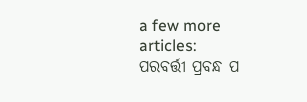a few more articles:
ପରବର୍ତ୍ତୀ ପ୍ରବନ୍ଧ ପ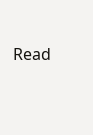Read